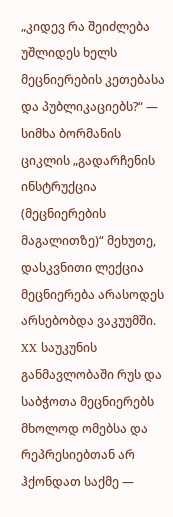„კიდევ რა შეიძლება უშლიდეს ხელს მეცნიერების კეთებასა და პუბლიკაციებს?“ — სიმხა ბორმანის ციკლის „გადარჩენის ინსტრუქცია (მეცნიერების მაგალითზე)“ მეხუთე, დასკვნითი ლექცია
მეცნიერება არასოდეს არსებობდა ვაკუუმში. XX საუკუნის განმავლობაში რუს და საბჭოთა მეცნიერებს მხოლოდ ომებსა და რეპრესიებთან არ ჰქონდათ საქმე —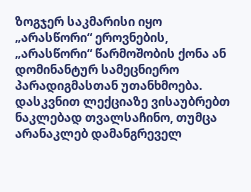ზოგჯერ საკმარისი იყო „არასწორი“ ეროვნების, „არასწორი“ წარმოშობის ქონა ან დომინანტურ სამეცნიერო პარადიგმასთან უთანხმოება.
დასკვნით ლექციაზე ვისაუბრებთ ნაკლებად თვალსაჩინო, თუმცა არანაკლებ დამანგრეველ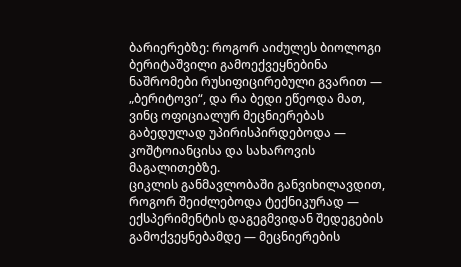ბარიერებზე: როგორ აიძულეს ბიოლოგი ბერიტაშვილი გამოექვეყნებინა ნაშრომები რუსიფიცირებული გვარით — „ბერიტოვი“, და რა ბედი ეწეოდა მათ, ვინც ოფიციალურ მეცნიერებას გაბედულად უპირისპირდებოდა — კოშტოიანცისა და სახაროვის მაგალითებზე.
ციკლის განმავლობაში განვიხილავდით, როგორ შეიძლებოდა ტექნიკურად — ექსპერიმენტის დაგეგმვიდან შედეგების გამოქვეყნებამდე — მეცნიერების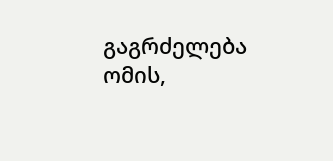გაგრძელება ომის,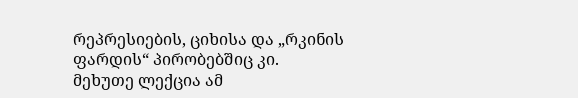რეპრესიების, ციხისა და „რკინის ფარდის“ პირობებშიც კი.
მეხუთე ლექცია ამ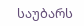საუბარს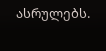ასრულებს.